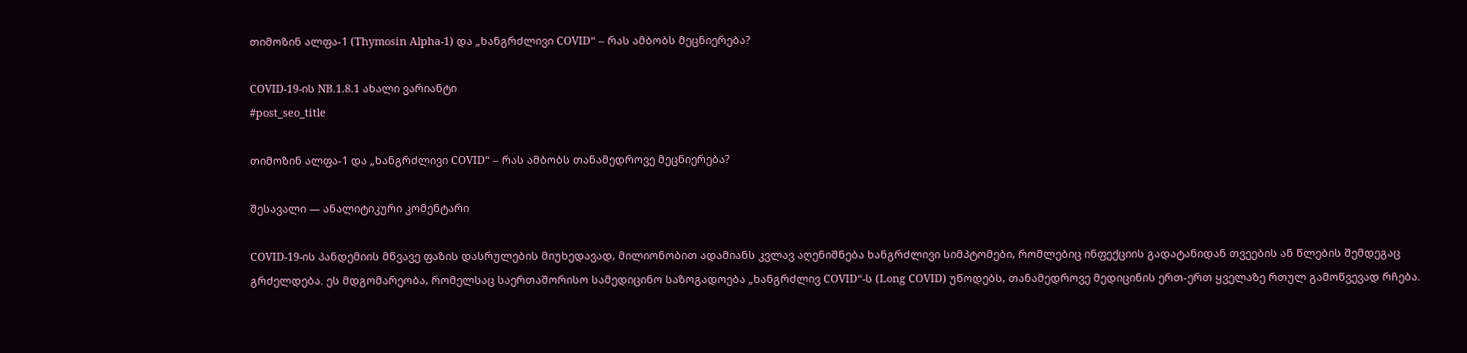თიმოზინ ალფა-1 (Thymosin Alpha-1) და „ხანგრძლივი COVID“ – რას ამბობს მეცნიერება?

COVID-19-ის NB.1.8.1 ახალი ვარიანტი
#post_seo_title

თიმოზინ ალფა-1 და „ხანგრძლივი COVID“ – რას ამბობს თანამედროვე მეცნიერება?

შესავალი — ანალიტიკური კომენტარი

COVID-19-ის პანდემიის მწვავე ფაზის დასრულების მიუხედავად, მილიონობით ადამიანს კვლავ აღენიშნება ხანგრძლივი სიმპტომები, რომლებიც ინფექციის გადატანიდან თვეების ან წლების შემდეგაც გრძელდება. ეს მდგომარეობა, რომელსაც საერთაშორისო სამედიცინო საზოგადოება „ხანგრძლივ COVID“-ს (Long COVID) უწოდებს, თანამედროვე მედიცინის ერთ-ერთ ყველაზე რთულ გამოწვევად რჩება.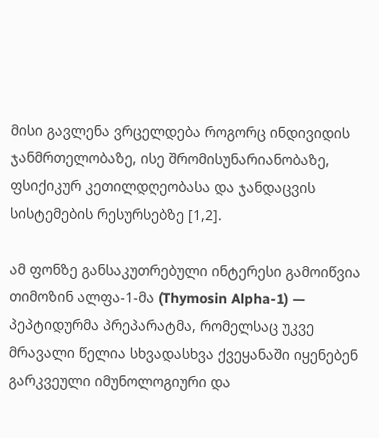მისი გავლენა ვრცელდება როგორც ინდივიდის ჯანმრთელობაზე, ისე შრომისუნარიანობაზე, ფსიქიკურ კეთილდღეობასა და ჯანდაცვის სისტემების რესურსებზე [1,2].

ამ ფონზე განსაკუთრებული ინტერესი გამოიწვია თიმოზინ ალფა-1-მა (Thymosin Alpha-1) — პეპტიდურმა პრეპარატმა, რომელსაც უკვე მრავალი წელია სხვადასხვა ქვეყანაში იყენებენ გარკვეული იმუნოლოგიური და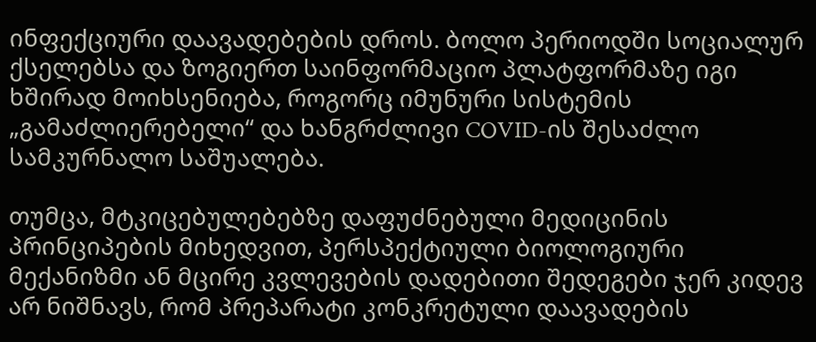ინფექციური დაავადებების დროს. ბოლო პერიოდში სოციალურ ქსელებსა და ზოგიერთ საინფორმაციო პლატფორმაზე იგი ხშირად მოიხსენიება, როგორც იმუნური სისტემის „გამაძლიერებელი“ და ხანგრძლივი COVID-ის შესაძლო სამკურნალო საშუალება.

თუმცა, მტკიცებულებებზე დაფუძნებული მედიცინის პრინციპების მიხედვით, პერსპექტიული ბიოლოგიური მექანიზმი ან მცირე კვლევების დადებითი შედეგები ჯერ კიდევ არ ნიშნავს, რომ პრეპარატი კონკრეტული დაავადების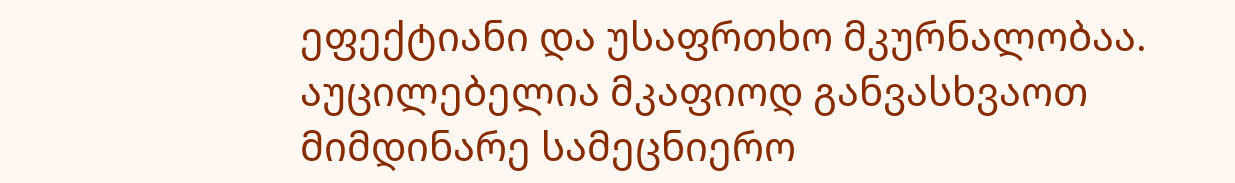ეფექტიანი და უსაფრთხო მკურნალობაა. აუცილებელია მკაფიოდ განვასხვაოთ მიმდინარე სამეცნიერო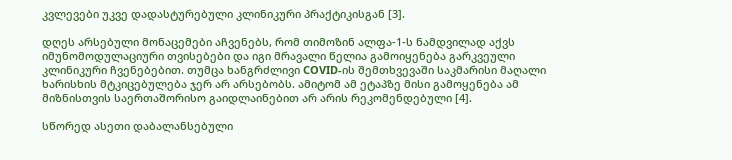კვლევები უკვე დადასტურებული კლინიკური პრაქტიკისგან [3].

დღეს არსებული მონაცემები აჩვენებს, რომ თიმოზინ ალფა-1-ს ნამდვილად აქვს იმუნომოდულაციური თვისებები და იგი მრავალი წელია გამოიყენება გარკვეული კლინიკური ჩვენებებით. თუმცა ხანგრძლივი COVID-ის შემთხვევაში საკმარისი მაღალი ხარისხის მტკიცებულება ჯერ არ არსებობს. ამიტომ ამ ეტაპზე მისი გამოყენება ამ მიზნისთვის საერთაშორისო გაიდლაინებით არ არის რეკომენდებული [4].

სწორედ ასეთი დაბალანსებული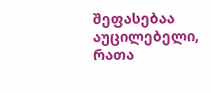შეფასებაა აუცილებელი, რათა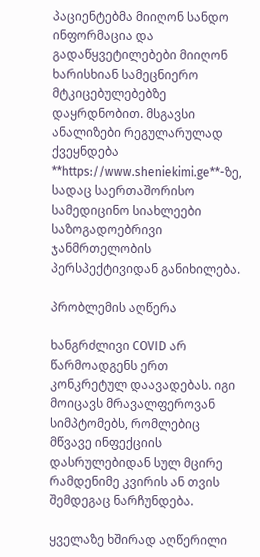პაციენტებმა მიიღონ სანდო ინფორმაცია და გადაწყვეტილებები მიიღონ ხარისხიან სამეცნიერო მტკიცებულებებზე დაყრდნობით. მსგავსი ანალიზები რეგულარულად ქვეყნდება **https://www.sheniekimi.ge**-ზე, სადაც საერთაშორისო სამედიცინო სიახლეები საზოგადოებრივი ჯანმრთელობის პერსპექტივიდან განიხილება.

პრობლემის აღწერა

ხანგრძლივი COVID არ წარმოადგენს ერთ კონკრეტულ დაავადებას. იგი მოიცავს მრავალფეროვან სიმპტომებს, რომლებიც მწვავე ინფექციის დასრულებიდან სულ მცირე რამდენიმე კვირის ან თვის შემდეგაც ნარჩუნდება.

ყველაზე ხშირად აღწერილი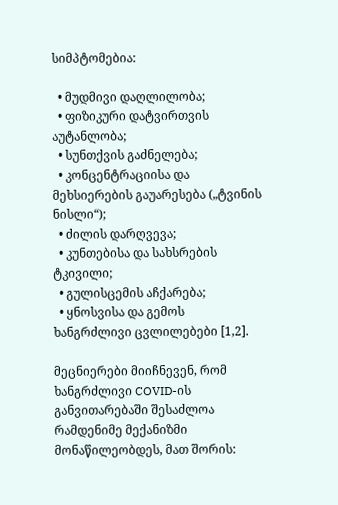სიმპტომებია:

  • მუდმივი დაღლილობა;
  • ფიზიკური დატვირთვის აუტანლობა;
  • სუნთქვის გაძნელება;
  • კონცენტრაციისა და მეხსიერების გაუარესება („ტვინის ნისლი“);
  • ძილის დარღვევა;
  • კუნთებისა და სახსრების ტკივილი;
  • გულისცემის აჩქარება;
  • ყნოსვისა და გემოს ხანგრძლივი ცვლილებები [1,2].

მეცნიერები მიიჩნევენ, რომ ხანგრძლივი COVID-ის განვითარებაში შესაძლოა რამდენიმე მექანიზმი მონაწილეობდეს, მათ შორის: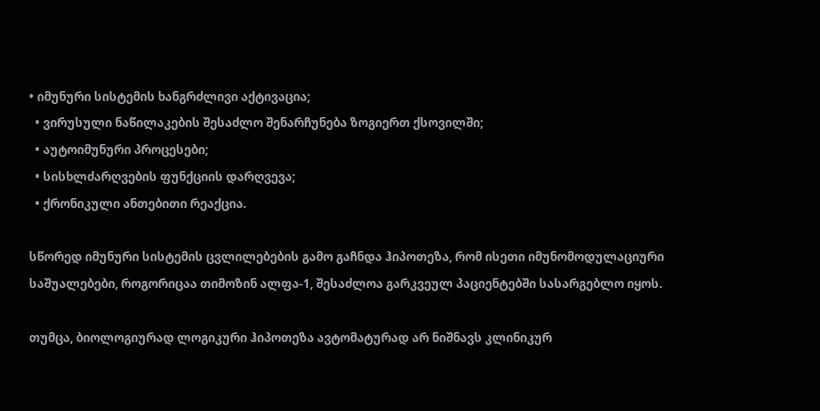• იმუნური სისტემის ხანგრძლივი აქტივაცია;
  • ვირუსული ნაწილაკების შესაძლო შენარჩუნება ზოგიერთ ქსოვილში;
  • აუტოიმუნური პროცესები;
  • სისხლძარღვების ფუნქციის დარღვევა;
  • ქრონიკული ანთებითი რეაქცია.

სწორედ იმუნური სისტემის ცვლილებების გამო გაჩნდა ჰიპოთეზა, რომ ისეთი იმუნომოდულაციური საშუალებები, როგორიცაა თიმოზინ ალფა-1, შესაძლოა გარკვეულ პაციენტებში სასარგებლო იყოს.

თუმცა, ბიოლოგიურად ლოგიკური ჰიპოთეზა ავტომატურად არ ნიშნავს კლინიკურ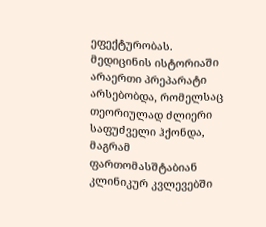ეფექტურობას. მედიცინის ისტორიაში არაერთი პრეპარატი არსებობდა, რომელსაც თეორიულად ძლიერი საფუძველი ჰქონდა, მაგრამ ფართომასშტაბიან კლინიკურ კვლევებში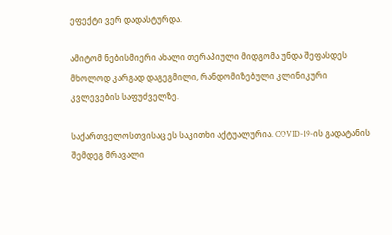ეფექტი ვერ დადასტურდა.

ამიტომ ნებისმიერი ახალი თერაპიული მიდგომა უნდა შეფასდეს მხოლოდ კარგად დაგეგმილი, რანდომიზებული კლინიკური კვლევების საფუძველზე.

საქართველოსთვისაც ეს საკითხი აქტუალურია. COVID-19-ის გადატანის შემდეგ მრავალი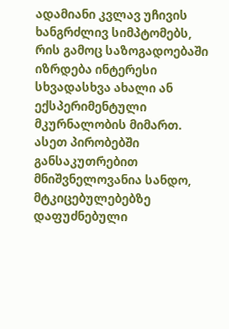ადამიანი კვლავ უჩივის ხანგრძლივ სიმპტომებს, რის გამოც საზოგადოებაში იზრდება ინტერესი სხვადასხვა ახალი ან ექსპერიმენტული მკურნალობის მიმართ. ასეთ პირობებში განსაკუთრებით მნიშვნელოვანია სანდო, მტკიცებულებებზე დაფუძნებული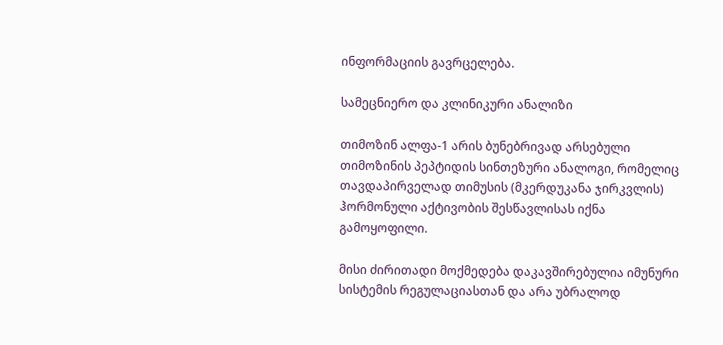ინფორმაციის გავრცელება.

სამეცნიერო და კლინიკური ანალიზი

თიმოზინ ალფა-1 არის ბუნებრივად არსებული თიმოზინის პეპტიდის სინთეზური ანალოგი, რომელიც თავდაპირველად თიმუსის (მკერდუკანა ჯირკვლის) ჰორმონული აქტივობის შესწავლისას იქნა გამოყოფილი.

მისი ძირითადი მოქმედება დაკავშირებულია იმუნური სისტემის რეგულაციასთან და არა უბრალოდ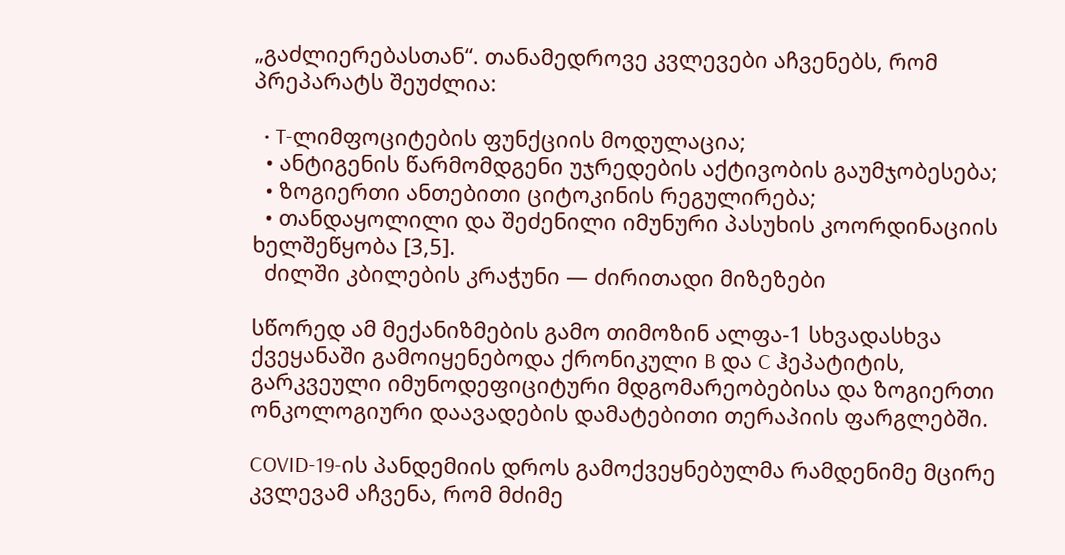„გაძლიერებასთან“. თანამედროვე კვლევები აჩვენებს, რომ პრეპარატს შეუძლია:

  • T-ლიმფოციტების ფუნქციის მოდულაცია;
  • ანტიგენის წარმომდგენი უჯრედების აქტივობის გაუმჯობესება;
  • ზოგიერთი ანთებითი ციტოკინის რეგულირება;
  • თანდაყოლილი და შეძენილი იმუნური პასუხის კოორდინაციის ხელშეწყობა [3,5].
  ძილში კბილების კრაჭუნი — ძირითადი მიზეზები

სწორედ ამ მექანიზმების გამო თიმოზინ ალფა-1 სხვადასხვა ქვეყანაში გამოიყენებოდა ქრონიკული B და C ჰეპატიტის, გარკვეული იმუნოდეფიციტური მდგომარეობებისა და ზოგიერთი ონკოლოგიური დაავადების დამატებითი თერაპიის ფარგლებში.

COVID-19-ის პანდემიის დროს გამოქვეყნებულმა რამდენიმე მცირე კვლევამ აჩვენა, რომ მძიმე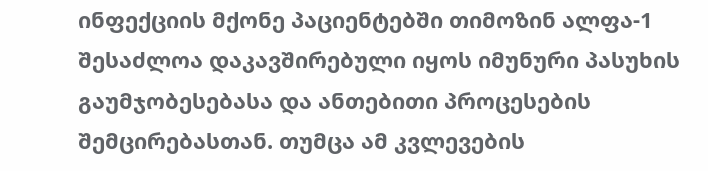ინფექციის მქონე პაციენტებში თიმოზინ ალფა-1 შესაძლოა დაკავშირებული იყოს იმუნური პასუხის გაუმჯობესებასა და ანთებითი პროცესების შემცირებასთან. თუმცა ამ კვლევების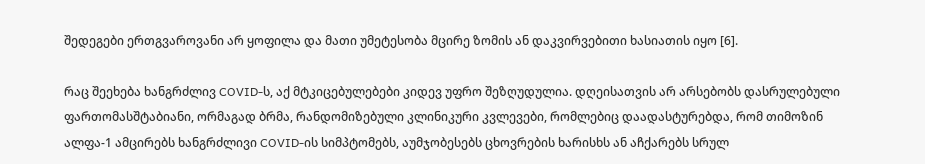შედეგები ერთგვაროვანი არ ყოფილა და მათი უმეტესობა მცირე ზომის ან დაკვირვებითი ხასიათის იყო [6].

რაც შეეხება ხანგრძლივ COVID-ს, აქ მტკიცებულებები კიდევ უფრო შეზღუდულია. დღეისათვის არ არსებობს დასრულებული ფართომასშტაბიანი, ორმაგად ბრმა, რანდომიზებული კლინიკური კვლევები, რომლებიც დაადასტურებდა, რომ თიმოზინ ალფა-1 ამცირებს ხანგრძლივი COVID-ის სიმპტომებს, აუმჯობესებს ცხოვრების ხარისხს ან აჩქარებს სრულ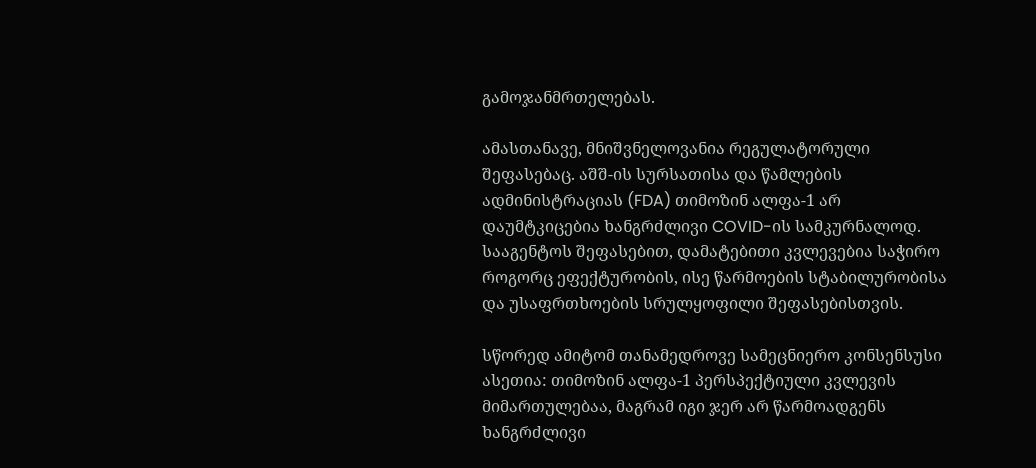გამოჯანმრთელებას.

ამასთანავე, მნიშვნელოვანია რეგულატორული შეფასებაც. აშშ-ის სურსათისა და წამლების ადმინისტრაციას (FDA) თიმოზინ ალფა-1 არ დაუმტკიცებია ხანგრძლივი COVID-ის სამკურნალოდ. სააგენტოს შეფასებით, დამატებითი კვლევებია საჭირო როგორც ეფექტურობის, ისე წარმოების სტაბილურობისა და უსაფრთხოების სრულყოფილი შეფასებისთვის.

სწორედ ამიტომ თანამედროვე სამეცნიერო კონსენსუსი ასეთია: თიმოზინ ალფა-1 პერსპექტიული კვლევის მიმართულებაა, მაგრამ იგი ჯერ არ წარმოადგენს ხანგრძლივი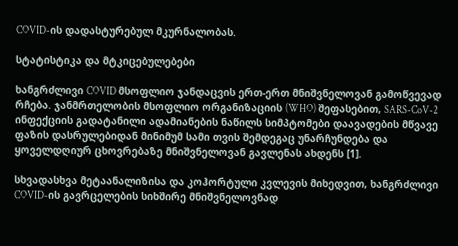COVID-ის დადასტურებულ მკურნალობას.

სტატისტიკა და მტკიცებულებები

ხანგრძლივი COVID მსოფლიო ჯანდაცვის ერთ-ერთ მნიშვნელოვან გამოწვევად რჩება. ჯანმრთელობის მსოფლიო ორგანიზაციის (WHO) შეფასებით, SARS-CoV-2 ინფექციის გადატანილი ადამიანების ნაწილს სიმპტომები დაავადების მწვავე ფაზის დასრულებიდან მინიმუმ სამი თვის შემდეგაც უნარჩუნდება და ყოველდღიურ ცხოვრებაზე მნიშვნელოვან გავლენას ახდენს [1].

სხვადასხვა მეტაანალიზისა და კოჰორტული კვლევის მიხედვით, ხანგრძლივი COVID-ის გავრცელების სიხშირე მნიშვნელოვნად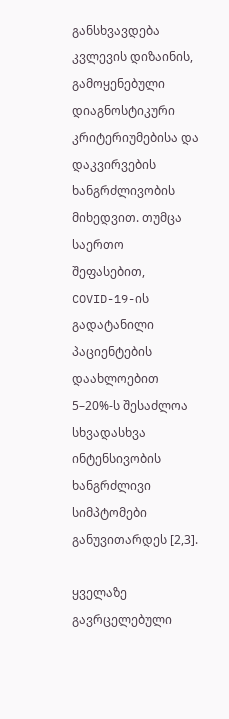განსხვავდება კვლევის დიზაინის, გამოყენებული დიაგნოსტიკური კრიტერიუმებისა და დაკვირვების ხანგრძლივობის მიხედვით. თუმცა საერთო შეფასებით, COVID-19-ის გადატანილი პაციენტების დაახლოებით 5–20%-ს შესაძლოა სხვადასხვა ინტენსივობის ხანგრძლივი სიმპტომები განუვითარდეს [2,3].

ყველაზე გავრცელებული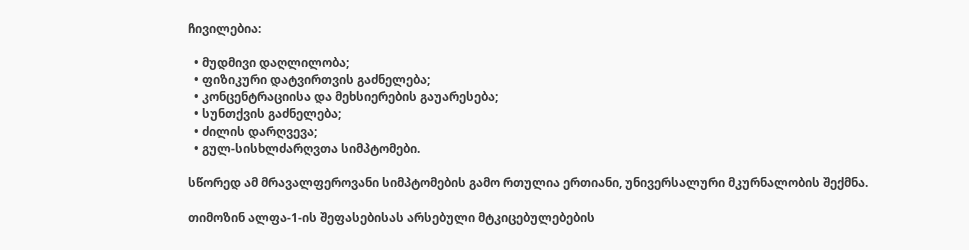ჩივილებია:

  • მუდმივი დაღლილობა;
  • ფიზიკური დატვირთვის გაძნელება;
  • კონცენტრაციისა და მეხსიერების გაუარესება;
  • სუნთქვის გაძნელება;
  • ძილის დარღვევა;
  • გულ-სისხლძარღვთა სიმპტომები.

სწორედ ამ მრავალფეროვანი სიმპტომების გამო რთულია ერთიანი, უნივერსალური მკურნალობის შექმნა.

თიმოზინ ალფა-1-ის შეფასებისას არსებული მტკიცებულებების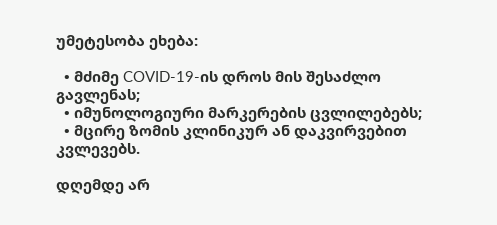უმეტესობა ეხება:

  • მძიმე COVID-19-ის დროს მის შესაძლო გავლენას;
  • იმუნოლოგიური მარკერების ცვლილებებს;
  • მცირე ზომის კლინიკურ ან დაკვირვებით კვლევებს.

დღემდე არ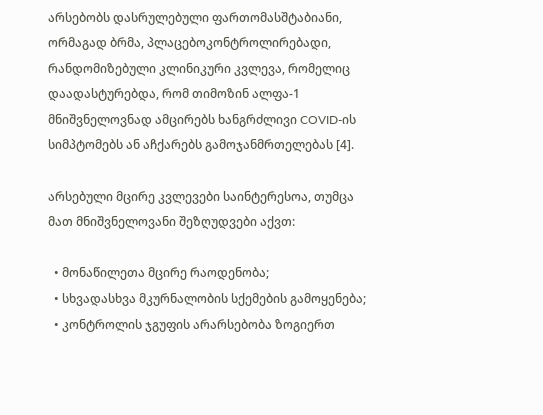არსებობს დასრულებული ფართომასშტაბიანი, ორმაგად ბრმა, პლაცებოკონტროლირებადი, რანდომიზებული კლინიკური კვლევა, რომელიც დაადასტურებდა, რომ თიმოზინ ალფა-1 მნიშვნელოვნად ამცირებს ხანგრძლივი COVID-ის სიმპტომებს ან აჩქარებს გამოჯანმრთელებას [4].

არსებული მცირე კვლევები საინტერესოა, თუმცა მათ მნიშვნელოვანი შეზღუდვები აქვთ:

  • მონაწილეთა მცირე რაოდენობა;
  • სხვადასხვა მკურნალობის სქემების გამოყენება;
  • კონტროლის ჯგუფის არარსებობა ზოგიერთ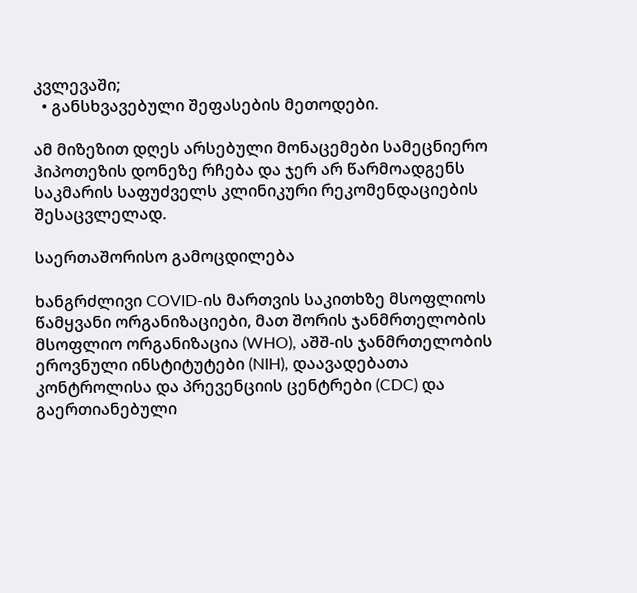კვლევაში;
  • განსხვავებული შეფასების მეთოდები.

ამ მიზეზით დღეს არსებული მონაცემები სამეცნიერო ჰიპოთეზის დონეზე რჩება და ჯერ არ წარმოადგენს საკმარის საფუძველს კლინიკური რეკომენდაციების შესაცვლელად.

საერთაშორისო გამოცდილება

ხანგრძლივი COVID-ის მართვის საკითხზე მსოფლიოს წამყვანი ორგანიზაციები, მათ შორის ჯანმრთელობის მსოფლიო ორგანიზაცია (WHO), აშშ-ის ჯანმრთელობის ეროვნული ინსტიტუტები (NIH), დაავადებათა კონტროლისა და პრევენციის ცენტრები (CDC) და გაერთიანებული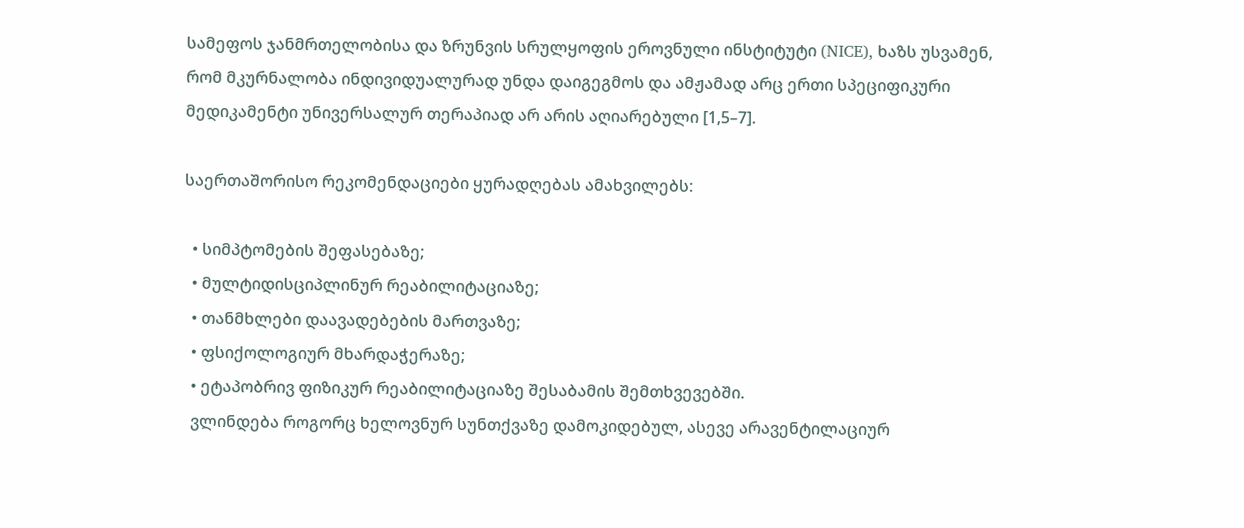სამეფოს ჯანმრთელობისა და ზრუნვის სრულყოფის ეროვნული ინსტიტუტი (NICE), ხაზს უსვამენ, რომ მკურნალობა ინდივიდუალურად უნდა დაიგეგმოს და ამჟამად არც ერთი სპეციფიკური მედიკამენტი უნივერსალურ თერაპიად არ არის აღიარებული [1,5–7].

საერთაშორისო რეკომენდაციები ყურადღებას ამახვილებს:

  • სიმპტომების შეფასებაზე;
  • მულტიდისციპლინურ რეაბილიტაციაზე;
  • თანმხლები დაავადებების მართვაზე;
  • ფსიქოლოგიურ მხარდაჭერაზე;
  • ეტაპობრივ ფიზიკურ რეაბილიტაციაზე შესაბამის შემთხვევებში.
  ვლინდება როგორც ხელოვნურ სუნთქვაზე დამოკიდებულ, ასევე არავენტილაციურ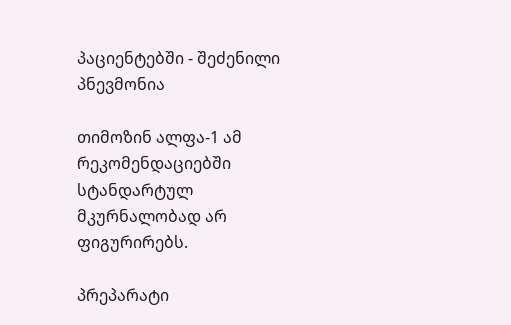პაციენტებში - შეძენილი პნევმონია

თიმოზინ ალფა-1 ამ რეკომენდაციებში სტანდარტულ მკურნალობად არ ფიგურირებს.

პრეპარატი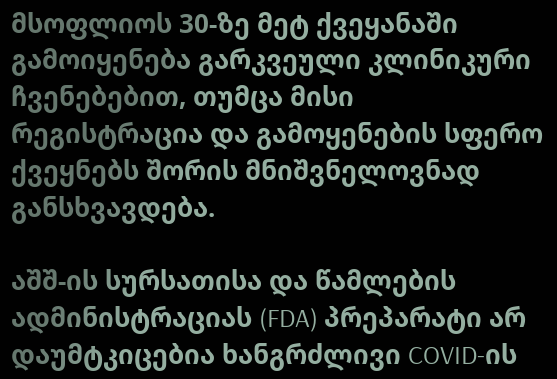მსოფლიოს 30-ზე მეტ ქვეყანაში გამოიყენება გარკვეული კლინიკური ჩვენებებით, თუმცა მისი რეგისტრაცია და გამოყენების სფერო ქვეყნებს შორის მნიშვნელოვნად განსხვავდება.

აშშ-ის სურსათისა და წამლების ადმინისტრაციას (FDA) პრეპარატი არ დაუმტკიცებია ხანგრძლივი COVID-ის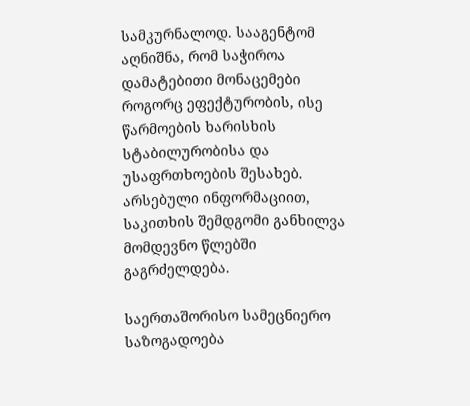სამკურნალოდ. სააგენტომ აღნიშნა, რომ საჭიროა დამატებითი მონაცემები როგორც ეფექტურობის, ისე წარმოების ხარისხის სტაბილურობისა და უსაფრთხოების შესახებ. არსებული ინფორმაციით, საკითხის შემდგომი განხილვა მომდევნო წლებში გაგრძელდება.

საერთაშორისო სამეცნიერო საზოგადოება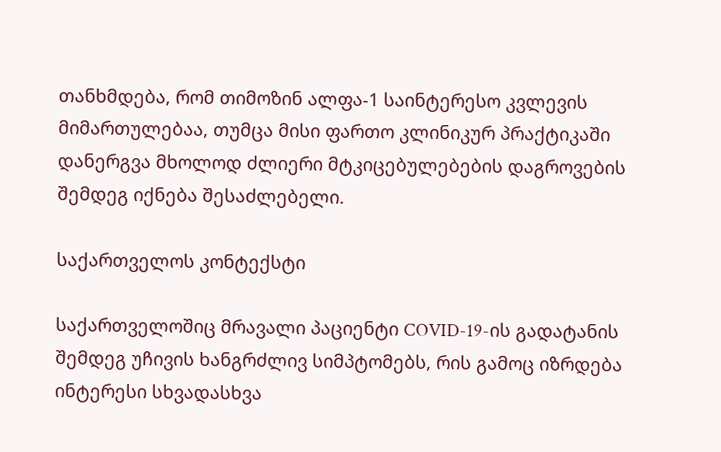თანხმდება, რომ თიმოზინ ალფა-1 საინტერესო კვლევის მიმართულებაა, თუმცა მისი ფართო კლინიკურ პრაქტიკაში დანერგვა მხოლოდ ძლიერი მტკიცებულებების დაგროვების შემდეგ იქნება შესაძლებელი.

საქართველოს კონტექსტი

საქართველოშიც მრავალი პაციენტი COVID-19-ის გადატანის შემდეგ უჩივის ხანგრძლივ სიმპტომებს, რის გამოც იზრდება ინტერესი სხვადასხვა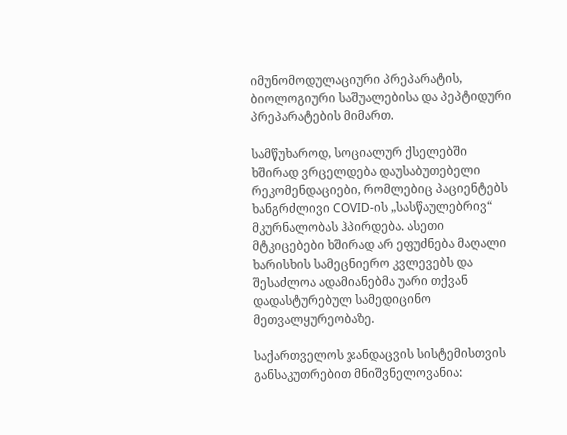იმუნომოდულაციური პრეპარატის, ბიოლოგიური საშუალებისა და პეპტიდური პრეპარატების მიმართ.

სამწუხაროდ, სოციალურ ქსელებში ხშირად ვრცელდება დაუსაბუთებელი რეკომენდაციები, რომლებიც პაციენტებს ხანგრძლივი COVID-ის „სასწაულებრივ“ მკურნალობას ჰპირდება. ასეთი მტკიცებები ხშირად არ ეფუძნება მაღალი ხარისხის სამეცნიერო კვლევებს და შესაძლოა ადამიანებმა უარი თქვან დადასტურებულ სამედიცინო მეთვალყურეობაზე.

საქართველოს ჯანდაცვის სისტემისთვის განსაკუთრებით მნიშვნელოვანია: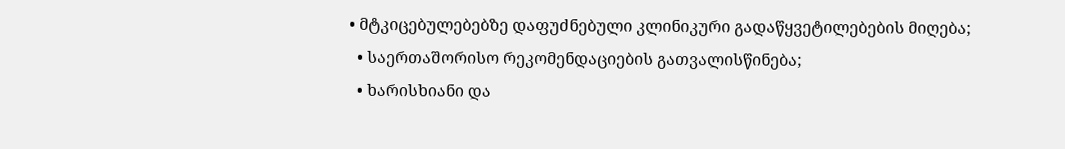• მტკიცებულებებზე დაფუძნებული კლინიკური გადაწყვეტილებების მიღება;
  • საერთაშორისო რეკომენდაციების გათვალისწინება;
  • ხარისხიანი და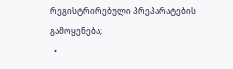რეგისტრირებული პრეპარატების გამოყენება;
  •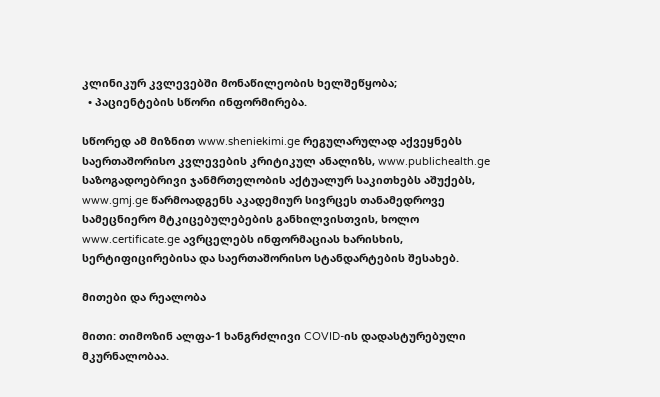კლინიკურ კვლევებში მონაწილეობის ხელშეწყობა;
  • პაციენტების სწორი ინფორმირება.

სწორედ ამ მიზნით www.sheniekimi.ge რეგულარულად აქვეყნებს საერთაშორისო კვლევების კრიტიკულ ანალიზს, www.publichealth.ge საზოგადოებრივი ჯანმრთელობის აქტუალურ საკითხებს აშუქებს, www.gmj.ge წარმოადგენს აკადემიურ სივრცეს თანამედროვე სამეცნიერო მტკიცებულებების განხილვისთვის, ხოლო www.certificate.ge ავრცელებს ინფორმაციას ხარისხის, სერტიფიცირებისა და საერთაშორისო სტანდარტების შესახებ.

მითები და რეალობა

მითი: თიმოზინ ალფა-1 ხანგრძლივი COVID-ის დადასტურებული მკურნალობაა.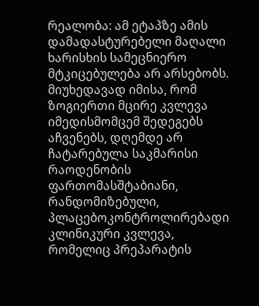რეალობა: ამ ეტაპზე ამის დამადასტურებელი მაღალი ხარისხის სამეცნიერო მტკიცებულება არ არსებობს. მიუხედავად იმისა, რომ ზოგიერთი მცირე კვლევა იმედისმომცემ შედეგებს აჩვენებს, დღემდე არ ჩატარებულა საკმარისი რაოდენობის ფართომასშტაბიანი, რანდომიზებული, პლაცებოკონტროლირებადი კლინიკური კვლევა, რომელიც პრეპარატის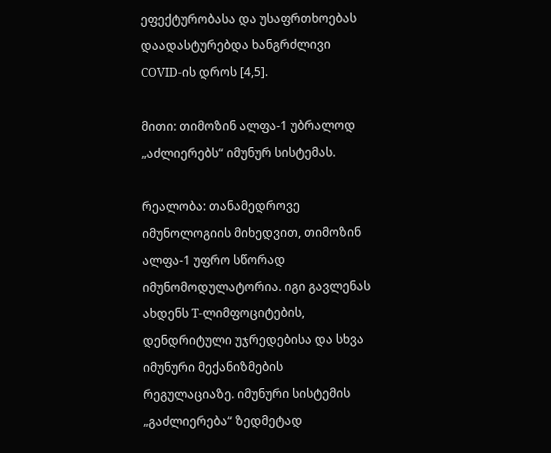ეფექტურობასა და უსაფრთხოებას დაადასტურებდა ხანგრძლივი COVID-ის დროს [4,5].

მითი: თიმოზინ ალფა-1 უბრალოდ „აძლიერებს“ იმუნურ სისტემას.

რეალობა: თანამედროვე იმუნოლოგიის მიხედვით, თიმოზინ ალფა-1 უფრო სწორად იმუნომოდულატორია. იგი გავლენას ახდენს T-ლიმფოციტების, დენდრიტული უჯრედებისა და სხვა იმუნური მექანიზმების რეგულაციაზე. იმუნური სისტემის „გაძლიერება“ ზედმეტად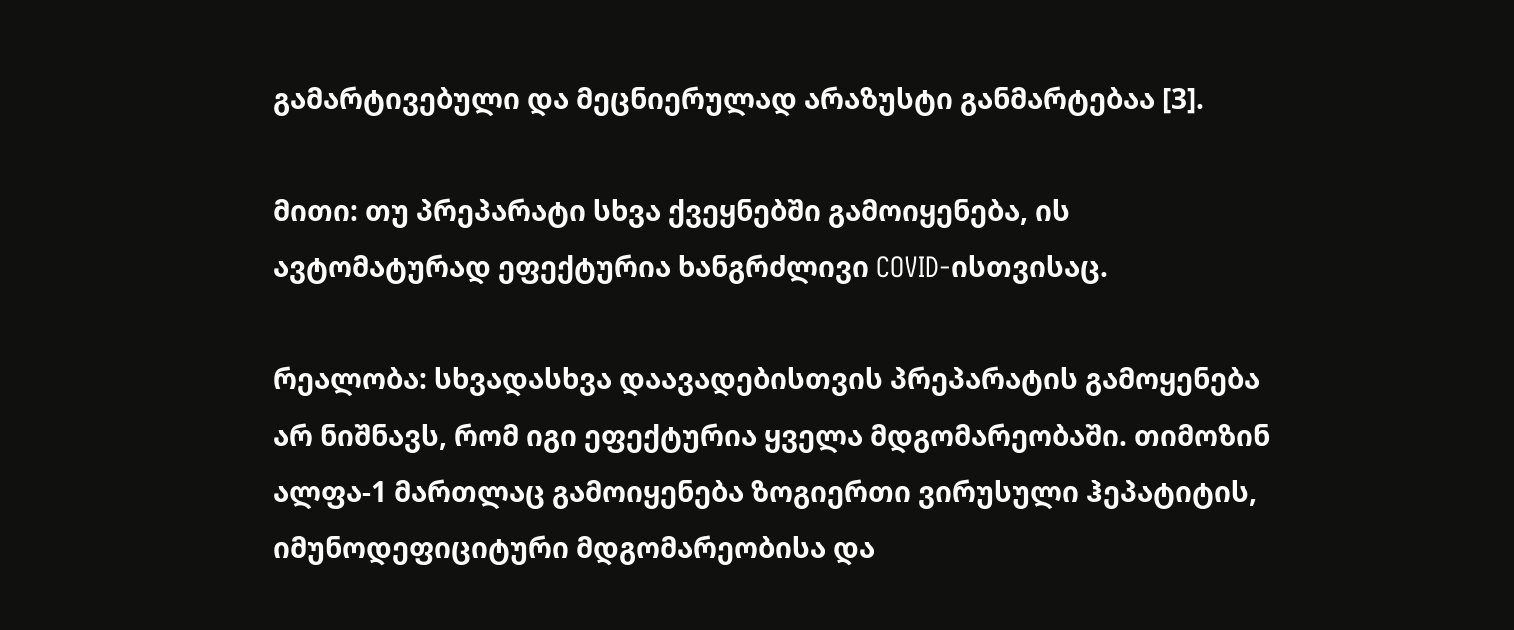გამარტივებული და მეცნიერულად არაზუსტი განმარტებაა [3].

მითი: თუ პრეპარატი სხვა ქვეყნებში გამოიყენება, ის ავტომატურად ეფექტურია ხანგრძლივი COVID-ისთვისაც.

რეალობა: სხვადასხვა დაავადებისთვის პრეპარატის გამოყენება არ ნიშნავს, რომ იგი ეფექტურია ყველა მდგომარეობაში. თიმოზინ ალფა-1 მართლაც გამოიყენება ზოგიერთი ვირუსული ჰეპატიტის, იმუნოდეფიციტური მდგომარეობისა და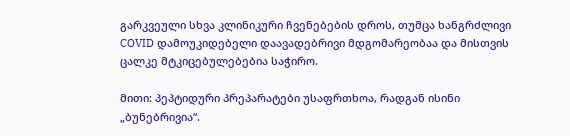გარკვეული სხვა კლინიკური ჩვენებების დროს, თუმცა ხანგრძლივი COVID დამოუკიდებელი დაავადებრივი მდგომარეობაა და მისთვის ცალკე მტკიცებულებებია საჭირო.

მითი: პეპტიდური პრეპარატები უსაფრთხოა, რადგან ისინი „ბუნებრივია“.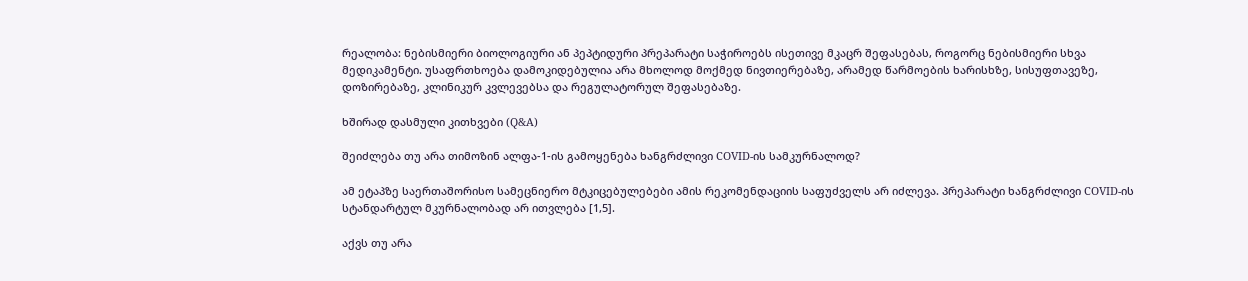რეალობა: ნებისმიერი ბიოლოგიური ან პეპტიდური პრეპარატი საჭიროებს ისეთივე მკაცრ შეფასებას, როგორც ნებისმიერი სხვა მედიკამენტი. უსაფრთხოება დამოკიდებულია არა მხოლოდ მოქმედ ნივთიერებაზე, არამედ წარმოების ხარისხზე, სისუფთავეზე, დოზირებაზე, კლინიკურ კვლევებსა და რეგულატორულ შეფასებაზე.

ხშირად დასმული კითხვები (Q&A)

შეიძლება თუ არა თიმოზინ ალფა-1-ის გამოყენება ხანგრძლივი COVID-ის სამკურნალოდ?

ამ ეტაპზე საერთაშორისო სამეცნიერო მტკიცებულებები ამის რეკომენდაციის საფუძველს არ იძლევა. პრეპარატი ხანგრძლივი COVID-ის სტანდარტულ მკურნალობად არ ითვლება [1,5].

აქვს თუ არა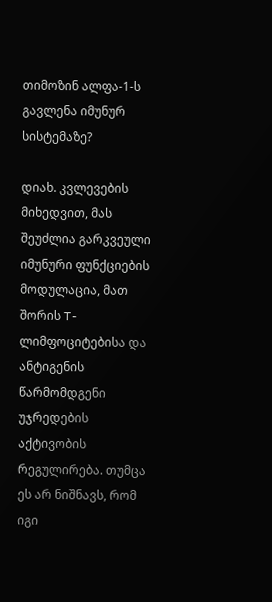თიმოზინ ალფა-1-ს გავლენა იმუნურ სისტემაზე?

დიახ. კვლევების მიხედვით, მას შეუძლია გარკვეული იმუნური ფუნქციების მოდულაცია, მათ შორის T-ლიმფოციტებისა და ანტიგენის წარმომდგენი უჯრედების აქტივობის რეგულირება. თუმცა ეს არ ნიშნავს, რომ იგი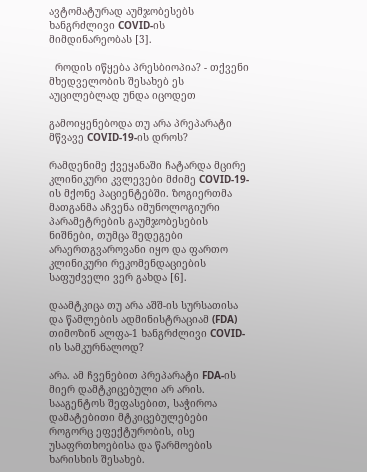ავტომატურად აუმჯობესებს ხანგრძლივი COVID-ის მიმდინარეობას [3].

  როდის იწყება პრესბიოპია? - თქვენი მხედველობის შესახებ ეს აუცილებლად უნდა იცოდეთ

გამოიყენებოდა თუ არა პრეპარატი მწვავე COVID-19-ის დროს?

რამდენიმე ქვეყანაში ჩატარდა მცირე კლინიკური კვლევები მძიმე COVID-19-ის მქონე პაციენტებში. ზოგიერთმა მათგანმა აჩვენა იმუნოლოგიური პარამეტრების გაუმჯობესების ნიშნები, თუმცა შედეგები არაერთგვაროვანი იყო და ფართო კლინიკური რეკომენდაციების საფუძველი ვერ გახდა [6].

დაამტკიცა თუ არა აშშ-ის სურსათისა და წამლების ადმინისტრაციამ (FDA) თიმოზინ ალფა-1 ხანგრძლივი COVID-ის სამკურნალოდ?

არა. ამ ჩვენებით პრეპარატი FDA-ის მიერ დამტკიცებული არ არის. სააგენტოს შეფასებით, საჭიროა დამატებითი მტკიცებულებები როგორც ეფექტურობის, ისე უსაფრთხოებისა და წარმოების ხარისხის შესახებ.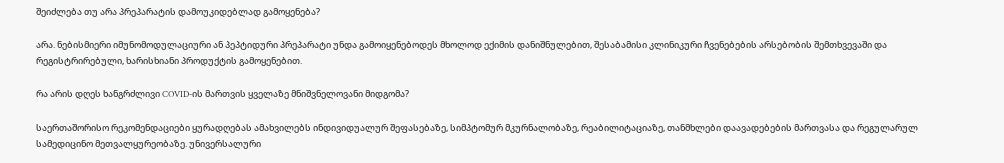შეიძლება თუ არა პრეპარატის დამოუკიდებლად გამოყენება?

არა. ნებისმიერი იმუნომოდულაციური ან პეპტიდური პრეპარატი უნდა გამოიყენებოდეს მხოლოდ ექიმის დანიშნულებით, შესაბამისი კლინიკური ჩვენებების არსებობის შემთხვევაში და რეგისტრირებული, ხარისხიანი პროდუქტის გამოყენებით.

რა არის დღეს ხანგრძლივი COVID-ის მართვის ყველაზე მნიშვნელოვანი მიდგომა?

საერთაშორისო რეკომენდაციები ყურადღებას ამახვილებს ინდივიდუალურ შეფასებაზე, სიმპტომურ მკურნალობაზე, რეაბილიტაციაზე, თანმხლები დაავადებების მართვასა და რეგულარულ სამედიცინო მეთვალყურეობაზე. უნივერსალური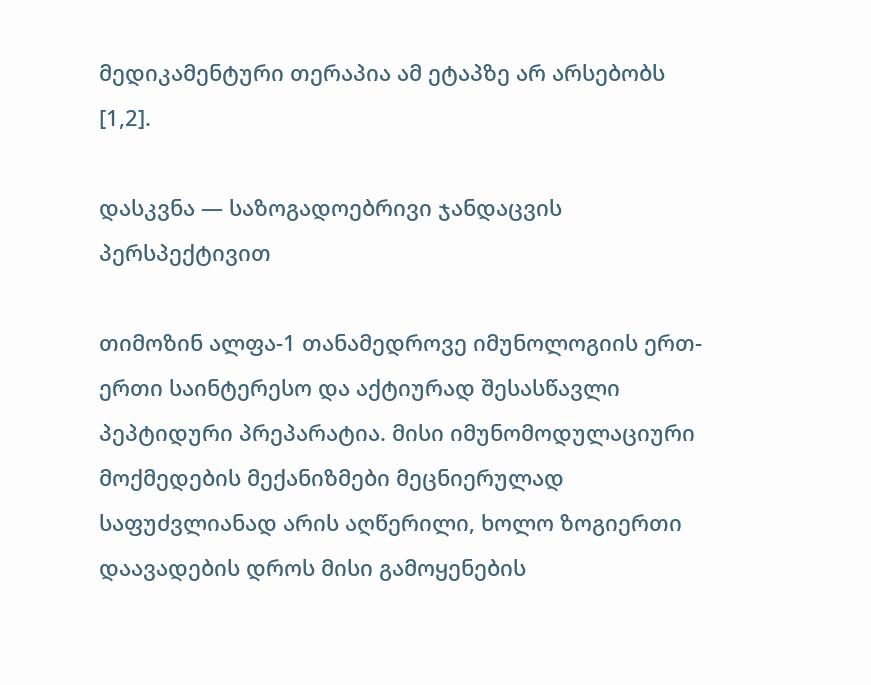მედიკამენტური თერაპია ამ ეტაპზე არ არსებობს [1,2].

დასკვნა — საზოგადოებრივი ჯანდაცვის პერსპექტივით

თიმოზინ ალფა-1 თანამედროვე იმუნოლოგიის ერთ-ერთი საინტერესო და აქტიურად შესასწავლი პეპტიდური პრეპარატია. მისი იმუნომოდულაციური მოქმედების მექანიზმები მეცნიერულად საფუძვლიანად არის აღწერილი, ხოლო ზოგიერთი დაავადების დროს მისი გამოყენების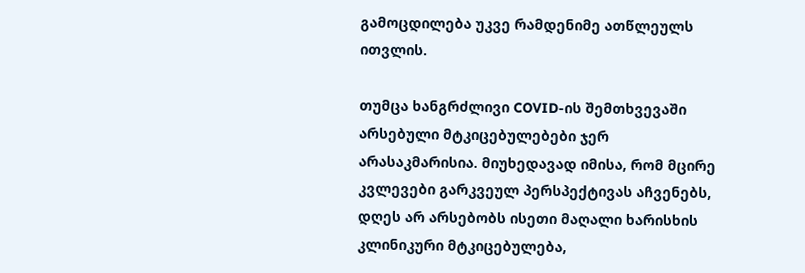გამოცდილება უკვე რამდენიმე ათწლეულს ითვლის.

თუმცა ხანგრძლივი COVID-ის შემთხვევაში არსებული მტკიცებულებები ჯერ არასაკმარისია. მიუხედავად იმისა, რომ მცირე კვლევები გარკვეულ პერსპექტივას აჩვენებს, დღეს არ არსებობს ისეთი მაღალი ხარისხის კლინიკური მტკიცებულება,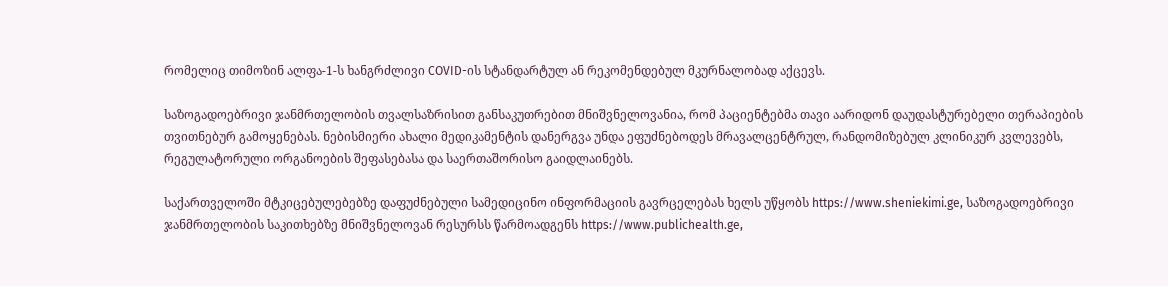რომელიც თიმოზინ ალფა-1-ს ხანგრძლივი COVID-ის სტანდარტულ ან რეკომენდებულ მკურნალობად აქცევს.

საზოგადოებრივი ჯანმრთელობის თვალსაზრისით განსაკუთრებით მნიშვნელოვანია, რომ პაციენტებმა თავი აარიდონ დაუდასტურებელი თერაპიების თვითნებურ გამოყენებას. ნებისმიერი ახალი მედიკამენტის დანერგვა უნდა ეფუძნებოდეს მრავალცენტრულ, რანდომიზებულ კლინიკურ კვლევებს, რეგულატორული ორგანოების შეფასებასა და საერთაშორისო გაიდლაინებს.

საქართველოში მტკიცებულებებზე დაფუძნებული სამედიცინო ინფორმაციის გავრცელებას ხელს უწყობს https://www.sheniekimi.ge, საზოგადოებრივი ჯანმრთელობის საკითხებზე მნიშვნელოვან რესურსს წარმოადგენს https://www.publichealth.ge,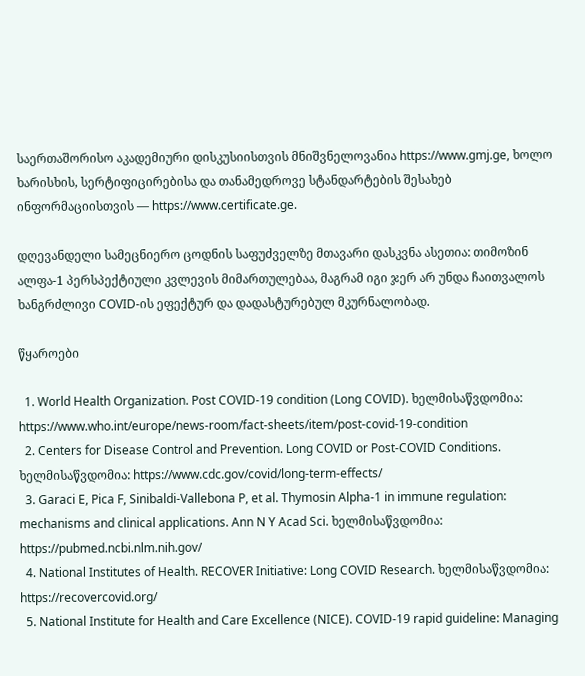საერთაშორისო აკადემიური დისკუსიისთვის მნიშვნელოვანია https://www.gmj.ge, ხოლო ხარისხის, სერტიფიცირებისა და თანამედროვე სტანდარტების შესახებ ინფორმაციისთვის — https://www.certificate.ge.

დღევანდელი სამეცნიერო ცოდნის საფუძველზე მთავარი დასკვნა ასეთია: თიმოზინ ალფა-1 პერსპექტიული კვლევის მიმართულებაა, მაგრამ იგი ჯერ არ უნდა ჩაითვალოს ხანგრძლივი COVID-ის ეფექტურ და დადასტურებულ მკურნალობად.

წყაროები

  1. World Health Organization. Post COVID-19 condition (Long COVID). ხელმისაწვდომია: https://www.who.int/europe/news-room/fact-sheets/item/post-covid-19-condition
  2. Centers for Disease Control and Prevention. Long COVID or Post-COVID Conditions. ხელმისაწვდომია: https://www.cdc.gov/covid/long-term-effects/
  3. Garaci E, Pica F, Sinibaldi-Vallebona P, et al. Thymosin Alpha-1 in immune regulation: mechanisms and clinical applications. Ann N Y Acad Sci. ხელმისაწვდომია: https://pubmed.ncbi.nlm.nih.gov/
  4. National Institutes of Health. RECOVER Initiative: Long COVID Research. ხელმისაწვდომია: https://recovercovid.org/
  5. National Institute for Health and Care Excellence (NICE). COVID-19 rapid guideline: Managing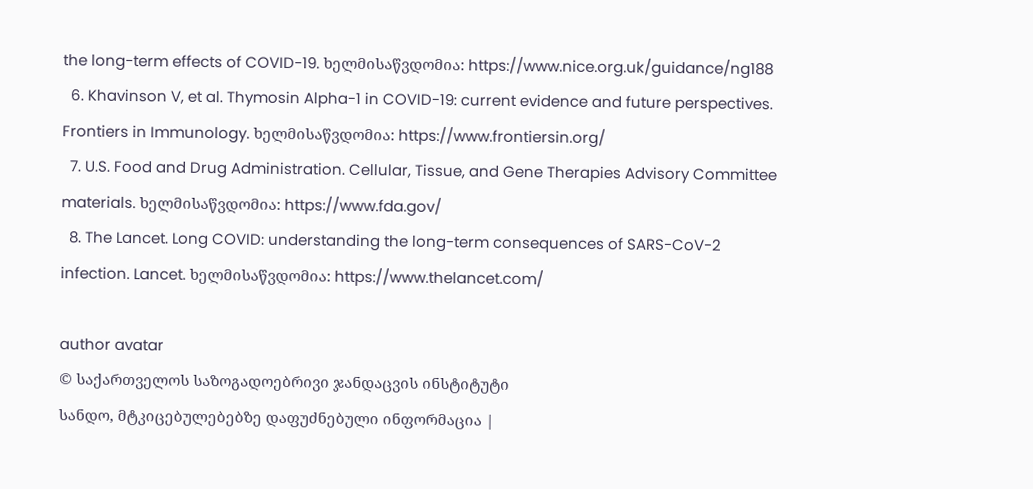the long-term effects of COVID-19. ხელმისაწვდომია: https://www.nice.org.uk/guidance/ng188
  6. Khavinson V, et al. Thymosin Alpha-1 in COVID-19: current evidence and future perspectives. Frontiers in Immunology. ხელმისაწვდომია: https://www.frontiersin.org/
  7. U.S. Food and Drug Administration. Cellular, Tissue, and Gene Therapies Advisory Committee materials. ხელმისაწვდომია: https://www.fda.gov/
  8. The Lancet. Long COVID: understanding the long-term consequences of SARS-CoV-2 infection. Lancet. ხელმისაწვდომია: https://www.thelancet.com/

author avatar
© საქართველოს საზოგადოებრივი ჯანდაცვის ინსტიტუტი
სანდო, მტკიცებულებებზე დაფუძნებული ინფორმაცია |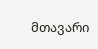მთავარი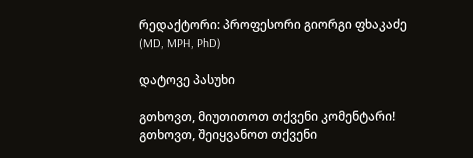რედაქტორი: პროფესორი გიორგი ფხაკაძე (MD, MPH, PhD)

დატოვე პასუხი

გთხოვთ, მიუთითოთ თქვენი კომენტარი!
გთხოვთ, შეიყვანოთ თქვენი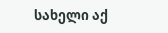სახელი აქ